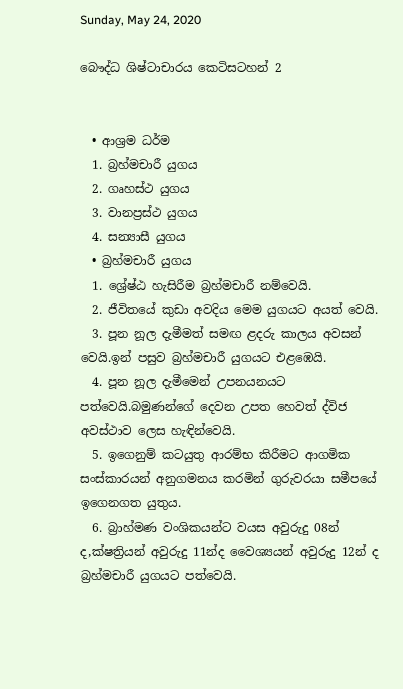Sunday, May 24, 2020

බෞද්ධ ශිෂ්ටාචාරය කෙටිසටහන් 2


  • ආශ්‍රම ධර්ම
  1. බ්‍රහ්මචාරී යුගය
  2. ගෘහස්ථ යුගය
  3. වානප්‍රස්ථ යුගය
  4. සන්‍යාසී යුගය
  • බ්‍රහ්මචාරී යුගය
  1. ශ්‍රේෂ්ඨ හැසිරීම බ්‍රහ්මචාරී නම්වෙයි.
  2. ජීවිතයේ කුඩා අවදිය මෙම යුගයට අයත් වෙයි.
  3. පූන නූල දැමීමත් සමඟ ළදරු කාලය අවසන් වෙයි.ඉන් පසුව බ්‍රහ්මචාරී යුගයට එළඹෙයි.
  4. පූන නූල දැමීමෙන් උපනයනයට පත්වෙයි.බමුණන්ගේ දෙවන උපත හෙවත් ද්විජ අවස්ථාව ලෙස හැඳින්වෙයි.
  5. ඉගෙනුම් කටයුතු ආරම්භ කිරීමට ආගමික සංස්කාරයන් අනුගමනය කරමින් ගුරුවරයා සමීපයේ ඉගෙනගත යුතුය.
  6. බ්‍රාහ්මණ වංශිකයන්ට වයස අවුරුදු 08න් ද,ක්ෂත්‍රියන් අවුරුදු 11න්ද වෛශ්‍යයන් අවුරුදු 12න් ද බ්‍රහ්මචාරී යුගයට පත්වෙයි.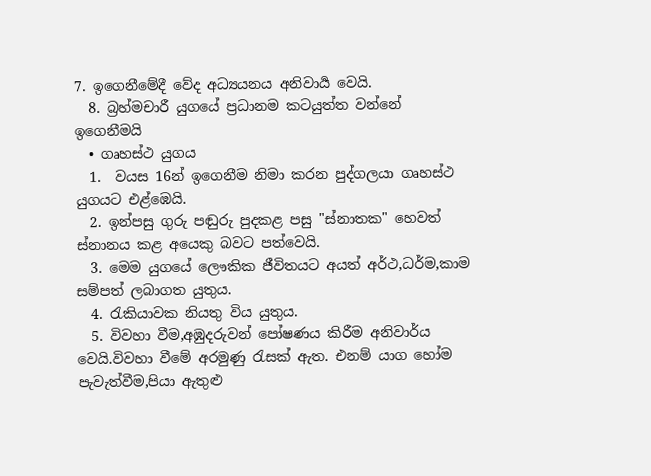7. ඉගෙනීමේදී වේද අධ්‍යයනය අනිවාර්‍ය වෙයි.
  8. බ්‍රහ්මචාරී යුගයේ ප්‍රධානම කට‍‍‍‍‍‍‍‍‍‍‍‍‍යුත්ත වන්නේ ඉගෙනීමයි
  • ගෘහස්ථ යුගය
  1.  වයස 16න් ඉගෙනීම නිමා කරන පුද්ගලයා ගෘහස්ථ යුගයට එළ්ඹෙයි.
  2. ඉන්පසු ගුරු පඬුරු පුදකළ පසු "ස්නාතක" හෙවත් ස්නානය කළ අයෙකු බවට පත්වෙයි.
  3. මෙම යුගයේ ලෞකික ජීවිතයට අයත් අර්ථ,ධර්ම,කාම සම්පත් ලබාගත යුතුය.
  4. රැකියාවක නියතු විය යුතුය.
  5. විවහා වීම,අඹුදරුවන් පෝෂණය කිරීම අනිවාර්ය වෙයි.විවහා වීමේ අරමුණු රැසක් ඇත. එනම් යාග හෝම පැවැත්වීම,පියා ඇතුළු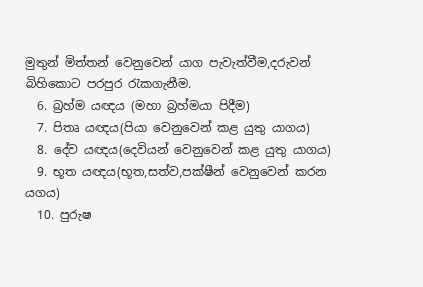මුතුන් මිත්තන් වෙනුවෙන් යාග පැවැත්වීම,දරුවන් බිහිකොට පරපුර රැකගැනීම.
  6. බ්‍රහ්ම යඥය (මහා බ්‍රහ්මයා පිදීම)
  7. පිතෘ යඥය(පියා වෙනුවෙන් කළ යුතු යාගය)
  8. දේව යඥය(දෙවියන් වෙනුවෙන් කළ යුතු යාගය)
  9. භූත යඥය(භූත,සත්ව,පක්ෂීන් වෙනුවෙන් කරන යගය)
  10. පුරුෂ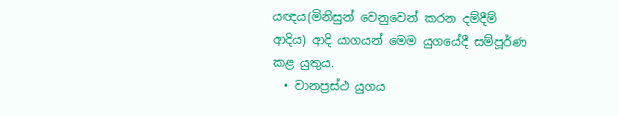යඥය(මිනිසුන් වෙනුවෙන් කරන දම්දීම් ආදිය) ආදි යාගයන් මෙම යුගයේදී සම්පූර්ණ කළ යුතුය.
  • වානප්‍රස්ථ යුගය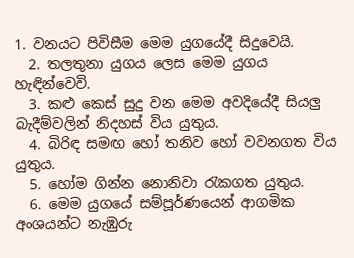1. වනයට පිවිසීම මෙම යුගයේදී සිදුවෙයි.
  2. තලතුනා යුගය ලෙස මෙම යුගය හැඳින්වෙවි.
  3. කළු කෙස් සුදු වන මෙම අවදියේදී සියලු බැදීම්වලින් නිදහස් විය යුතුය.
  4. බිරිඳ සමඟ හෝ තනිව හෝ වවනගත විය යුතුය.
  5. හෝම ගින්න නොනිවා රැකගත යුතුය.
  6. මෙම යුගයේ සම්පූර්ණයෙන් ආගමික අංශයන්ට නැඹුරු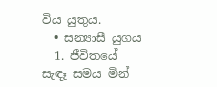විය යුතුය.
  • සන්‍යාසී යුගය
  1. ජීවිතයේ සැඳෑ සමය මින්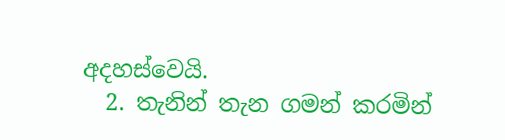අදහස්වෙයි.
  2. තැනින් තැන ගමන් කරමින්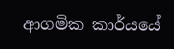ආගමික කාර්යයේ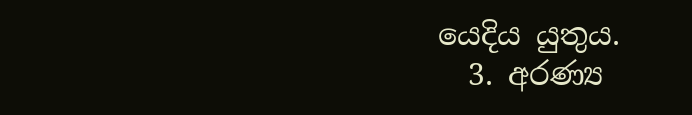යෙදිය යුතුය.
  3. අරණ්‍ය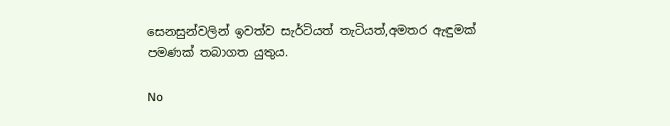සෙනසුන්වලින් ඉවත්ව සැර්ටියත් තැටියත්,අමතර ඇඳුමක් පමණක් තබාගත යුතුය.

No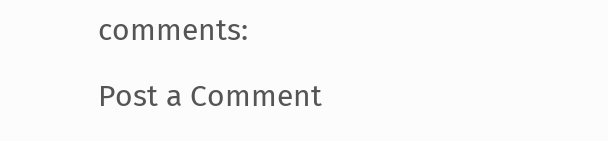comments:

Post a Comment